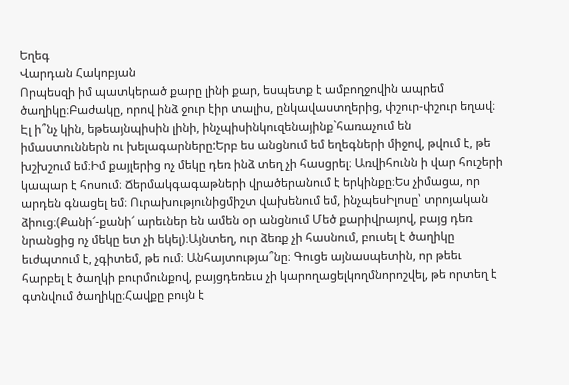Եղեգ
Վարդան Հակոբյան
Որպեսզի իմ պատկերած քարը լինի քար, եսպետք է ամբողջովին ապրեմ ծաղիկը։Բաժակը, որով ինձ ջուր էիր տալիս, ընկավաստղերից, փշուր-փշուր եղավ։ Էլ ի՞նչ կին, եթեայնպիսին լինի, ինչպիսինկուզենայինք`հառաչում են իմաստուններն ու խելագարները:Երբ ես անցնում եմ եղեգների միջով, թվում է, թե խշխշում եմ։Իմ քայլերից ոչ մեկը դեռ ինձ տեղ չի հասցրել։ Առվիհունն ի վար հուշերի կապար է հոսում։ Ճերմակգագաթների վրածերանում է երկինքը։Ես չիմացա, որ արդեն գնացել եմ։ Ուրախությունիցմիշտ վախենում եմ, ինչպեսԻլոսը՝ տրոյական ձիուց։(Քանի՜-քանի՜ արեւներ են ամեն օր անցնում Մեծ քարիվրայով, բայց դեռ նրանցից ոչ մեկը ետ չի եկել)։Այնտեղ, ուր ձեռք չի հասնում, բուսել է ծաղիկը եւժպտում է, չգիտեմ, թե ում։ Անհայտությա՞նը։ Գուցե այնասպետին, որ թեեւ հարբել է ծաղկի բուրմունքով, բայցդեռեւս չի կարողացելկողմնորոշվել, թե որտեղ է գտնվում ծաղիկը։Հավքը բույն է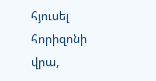հյուսել հորիզոնի վրա,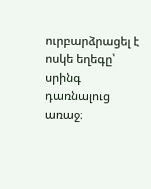ուրբարձրացել է ոսկե եղեգը՝ սրինգ դառնալուց առաջ։